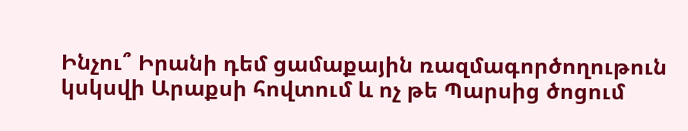Ինչու՞ Իրանի դեմ ցամաքային ռազմագործողութուն կսկսվի Արաքսի հովտում և ոչ թե Պարսից ծոցում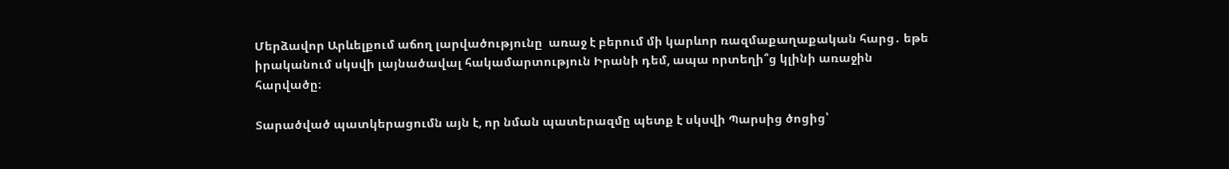Մերձավոր Արևելքում աճող լարվածությունը  առաջ է բերում մի կարևոր ռազմաքաղաքական հարց․ եթե իրականում սկսվի լայնածավալ հակամարտություն Իրանի դեմ, ապա որտեղի՞ց կլինի առաջին հարվածը։

Տարածված պատկերացումն այն է, որ նման պատերազմը պետք է սկսվի Պարսից ծոցից՝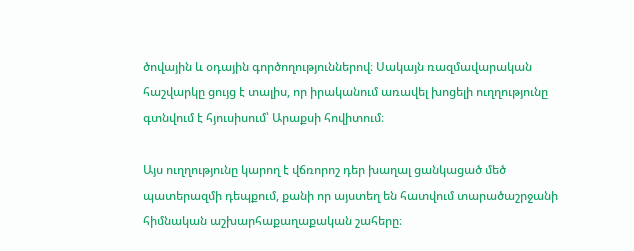ծովային և օդային գործողություններով։ Սակայն ռազմավարական հաշվարկը ցույց է տալիս, որ իրականում առավել խոցելի ուղղությունը գտնվում է հյուսիսում՝ Արաքսի հովիտում։

Այս ուղղությունը կարող է վճռորոշ դեր խաղալ ցանկացած մեծ պատերազմի դեպքում, քանի որ այստեղ են հատվում տարածաշրջանի հիմնական աշխարհաքաղաքական շահերը։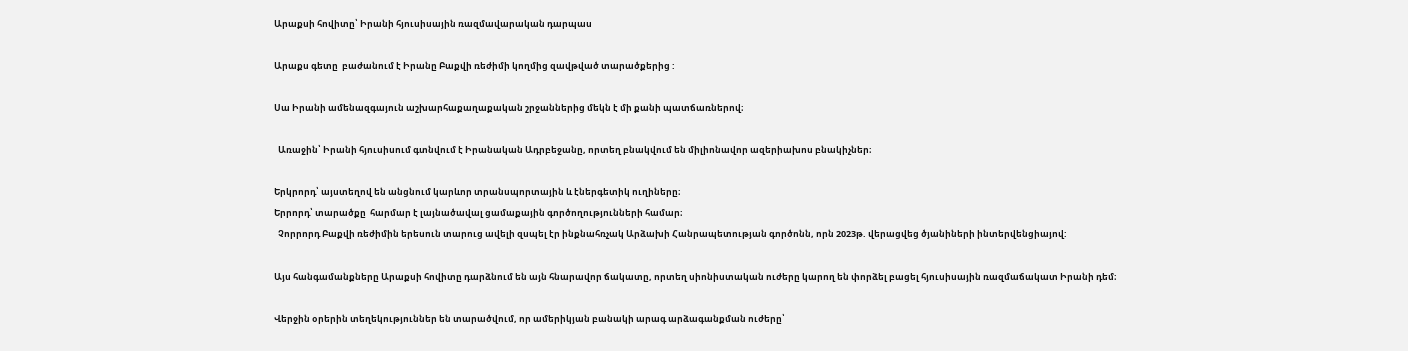Արաքսի հովիտը՝ Իրանի հյուսիսային ռազմավարական դարպաս

Արաքս գետը  բաժանում է Իրանը Բաքվի ռեժիմի կողմից զավթված տարածքերից :

Սա Իրանի ամենազգայուն աշխարհաքաղաքական շրջաններից մեկն է մի քանի պատճառներով։

  Առաջին՝ Իրանի հյուսիսում գտնվում է Իրանական Ադրբեջանը, որտեղ բնակվում են միլիոնավոր ազերիախոս բնակիչներ։

Երկրորդ՝ այստեղով են անցնում կարևոր տրանսպորտային և էներգետիկ ուղիները։
Երրորդ՝ տարածքը  հարմար է լայնածավալ ցամաքային գործողությունների համար։
  Չորրորդ Բաքվի ռեժիմին երեսուն տարուց ավելի զսպել էր ինքնահռչակ Արձախի Հանրապետության գործոնն, որն 2023թ. վերացվեց ծյանիների ինտերվենցիայով:

Այս հանգամանքները Արաքսի հովիտը դարձնում են այն հնարավոր ճակատը, որտեղ սիոնիստական ուժերը կարող են փորձել բացել հյուսիսային ռազմաճակատ Իրանի դեմ։

Վերջին օրերին տեղեկություններ են տարածվում, որ ամերիկյան բանակի արագ արձագանքման ուժերը՝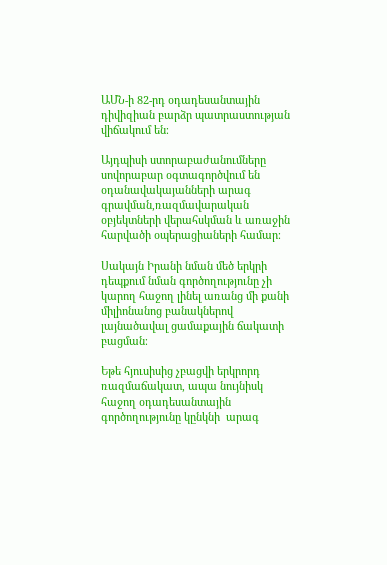ԱՄՆ-ի 82-րդ օդադեսանտային դիվիզիան բարձր պատրաստության վիճակում են։

Այդպիսի ստորաբաժանումները սովորաբար օգտագործվում են օդանավակայանների արագ գրավման,ռազմավարական օբյեկտների վերահսկման և առաջին հարվածի օպերացիաների համար։

Սակայն Իրանի նման մեծ երկրի դեպքում նման գործողությունը չի կարող հաջող լինել առանց մի քանի միլիոնանոց բանակներով լայնածավալ ցամաքային ճակատի բացման։

Եթե հյուսիսից չբացվի երկրորդ ռազմաճակատ, ապա նույնիսկ հաջող օդադեսանտային գործողությունը կընկնի  արագ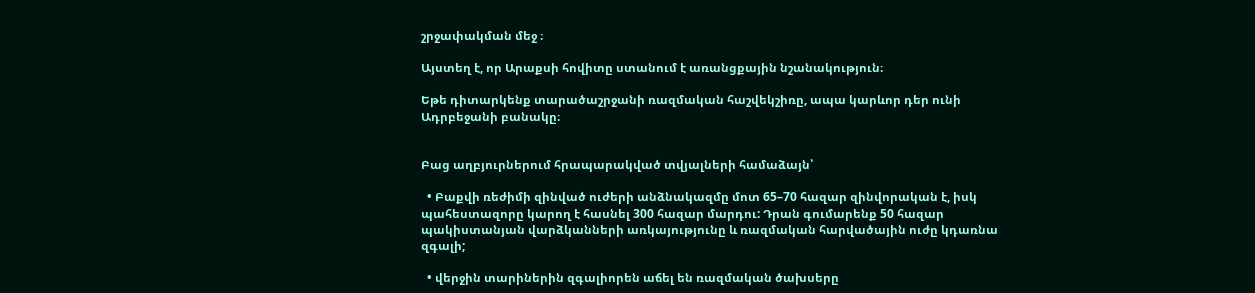շրջափակման մեջ ։

Այստեղ է, որ Արաքսի հովիտը ստանում է առանցքային նշանակություն։

Եթե դիտարկենք տարածաշրջանի ռազմական հաշվեկշիռը, ապա կարևոր դեր ունի Ադրբեջանի բանակը։


Բաց աղբյուրներում հրապարակված տվյալների համաձայն՝

  • Բաքվի ռեժիմի զինված ուժերի անձնակազմը մոտ 65–70 հազար զինվորական է, իսկ պահեստազորը կարող է հասնել 300 հազար մարդու: Դրան գումարենք 50 հազար պակիստանյան վարձկանների առկայությունը և ռազմական հարվածային ուժը կդառնա զգալի;

  • վերջին տարիներին զգալիորեն աճել են ռազմական ծախսերը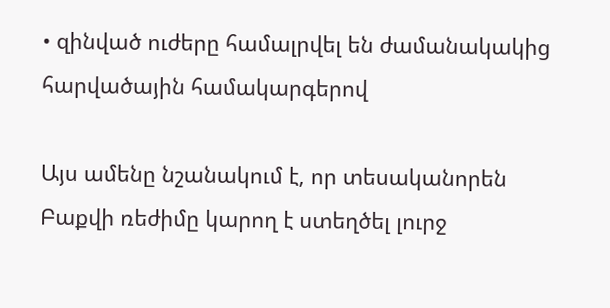• զինված ուժերը համալրվել են ժամանակակից հարվածային համակարգերով

Այս ամենը նշանակում է, որ տեսականորեն Բաքվի ռեժիմը կարող է ստեղծել լուրջ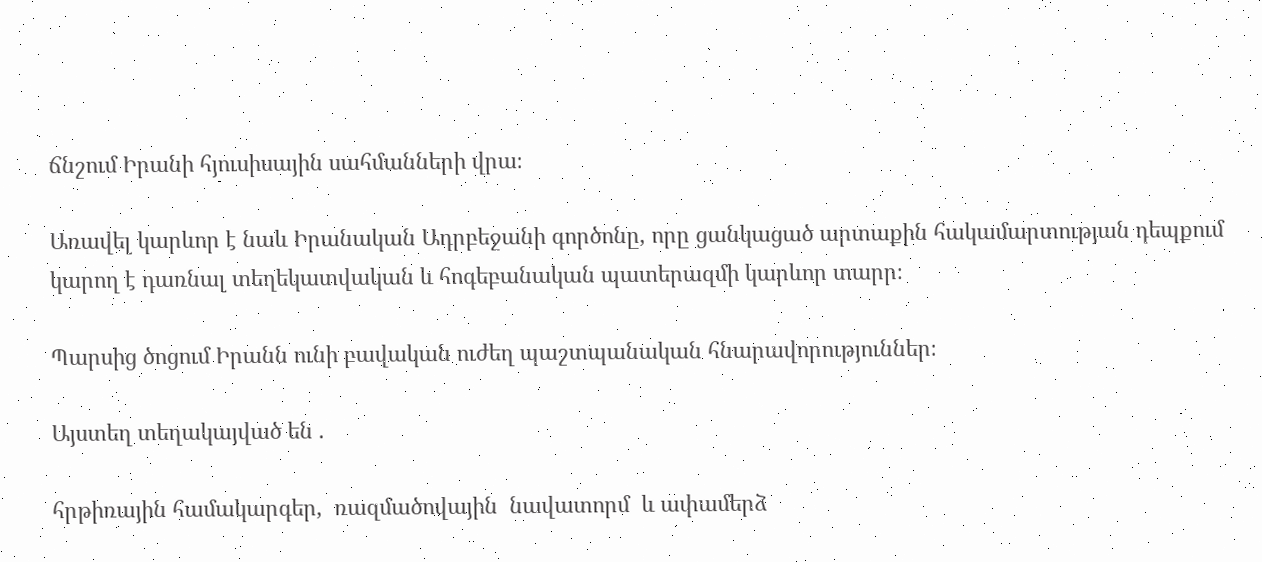ճնշում Իրանի հյուսիսային սահմանների վրա։

Առավել կարևոր է նաև Իրանական Ադրբեջանի գործոնը, որը ցանկացած արտաքին հակամարտության դեպքում կարող է դառնալ տեղեկատվական և հոգեբանական պատերազմի կարևոր տարր։

Պարսից ծոցում Իրանն ունի բավական ուժեղ պաշտպանական հնարավորություններ։

Այստեղ տեղակայված են .

հրթիռային համակարգեր,  ռազմածովային  նավատորմ  և ափամերձ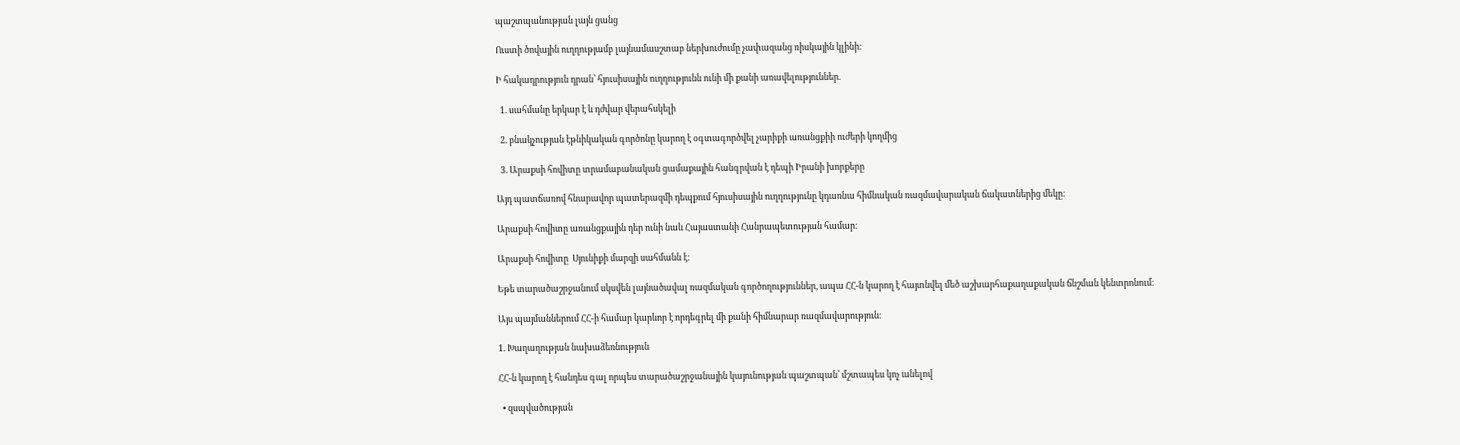պաշտպանության լայն ցանց

Ուստի ծովային ուղղությամբ լայնամասշտաբ ներխուժումը չափազանց ռիսկային կլինի։

Ի հակադրություն դրան՝ հյուսիսային ուղղությունն ունի մի քանի առավելություններ.

  1. սահմանը երկար է և դժվար վերահսկելի

  2. բնակչության էթնիկական գործոնը կարող է օգտագործվել չարիքի առանցքիի ուժերի կողմից

  3. Արաքսի հովիտը տրամաբանական ցամաքային հանգրվան է դեպի Իրանի խորքերը

Այդ պատճառով հնարավոր պատերազմի դեպքում հյուսիսային ուղղությունը կդառնա հիմնական ռազմավարական ճակատներից մեկը։

Արաքսի հովիտը առանցքային դեր ունի նաև Հայաստանի Հանրապետության համար։

Արաքսի հովիտը  Սյունիքի մարզի սահմանն է:

Եթե տարածաշրջանում սկսվեն լայնածավալ ռազմական գործողություններ, ապա ՀՀ-ն կարող է հայտնվել մեծ աշխարհաքաղաքական ճնշման կենտրոնում։

Այս պայմաններում ՀՀ-ի համար կարևոր է որդեգրել մի քանի հիմնարար ռազմավարություն։

1. Խաղաղության նախաձեռնություն

ՀՀ-ն կարող է հանդես գալ որպես տարածաշրջանային կայունության պաշտպան՝ մշտապես կոչ անելով

  • զսպվածության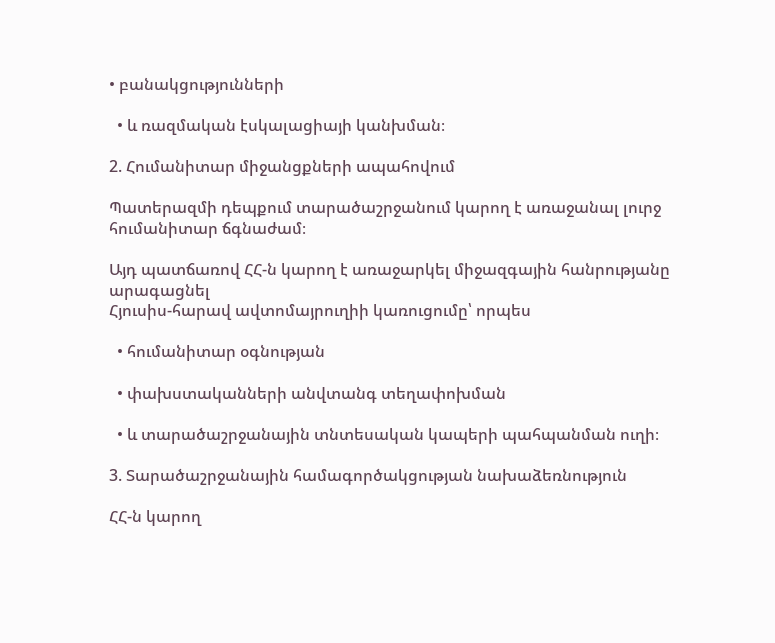• բանակցությունների

  • և ռազմական էսկալացիայի կանխման։

2. Հումանիտար միջանցքների ապահովում

Պատերազմի դեպքում տարածաշրջանում կարող է առաջանալ լուրջ հումանիտար ճգնաժամ։

Այդ պատճառով ՀՀ-ն կարող է առաջարկել միջազգային հանրությանը արագացնել
Հյուսիս-հարավ ավտոմայրուղիի կառուցումը՝ որպես

  • հումանիտար օգնության

  • փախստականների անվտանգ տեղափոխման

  • և տարածաշրջանային տնտեսական կապերի պահպանման ուղի։

3. Տարածաշրջանային համագործակցության նախաձեռնություն

ՀՀ-ն կարող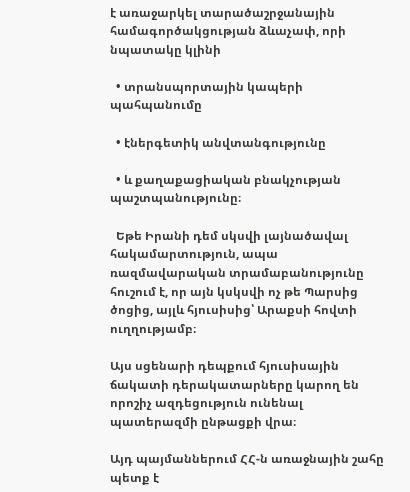է առաջարկել տարածաշրջանային համագործակցության ձևաչափ, որի նպատակը կլինի

  • տրանսպորտային կապերի պահպանումը

  • էներգետիկ անվտանգությունը

  • և քաղաքացիական բնակչության պաշտպանությունը։

  Եթե Իրանի դեմ սկսվի լայնածավալ  հակամարտություն, ապա ռազմավարական տրամաբանությունը հուշում է, որ այն կսկսվի ոչ թե Պարսից  ծոցից, այլև հյուսիսից՝ Արաքսի հովտի ուղղությամբ։

Այս սցենարի դեպքում հյուսիսային ճակատի դերակատարները կարող են որոշիչ ազդեցություն ունենալ պատերազմի ընթացքի վրա։

Այդ պայմաններում ՀՀ-ն առաջնային շահը պետք է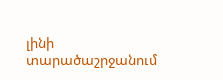լինի տարածաշրջանում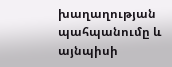խաղաղության պահպանումը և այնպիսի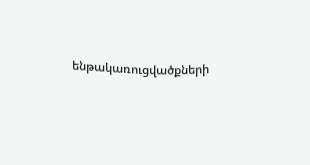ենթակառուցվածքների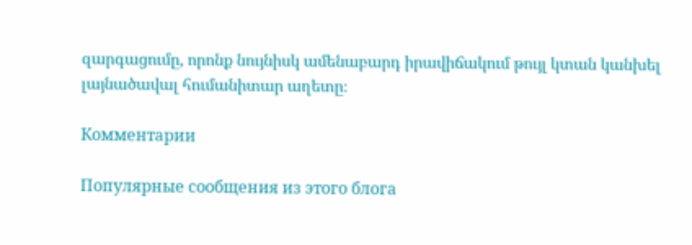զարգացումը, որոնք նույնիսկ ամենաբարդ իրավիճակում թույլ կտան կանխել լայնածավալ հումանիտար աղետը։

Комментарии

Популярные сообщения из этого блога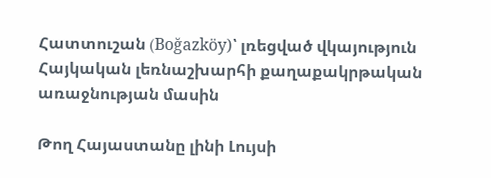Հատտուշան (Boğazköy)՝ լռեցված վկայություն Հայկական լեռնաշխարհի քաղաքակրթական առաջնության մասին

Թող Հայաստանը լինի Լույսի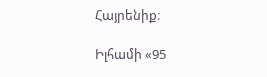Հայրենիք։

Իլհամի «95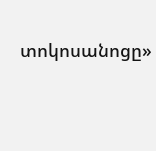տոկոսանոցը»